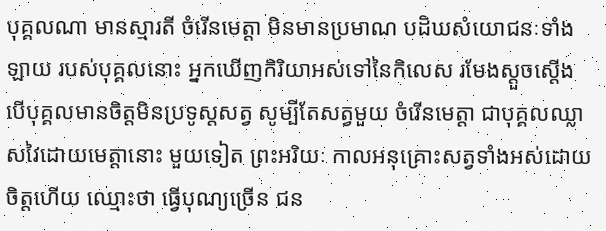បុគ្គលណា មានស្មារតី ចំរើនមេត្តា មិនមានប្រមាណ បដិឃសំយោជនៈទាំងឡាយ របស់បុគ្គលនោះ អ្នកឃើញកិរិយាអស់ទៅនៃកិលេស រមែងស្ដួចស្ដើង បើបុគ្គលមានចិត្តមិនប្រទូស្ដសត្វ សូម្បីតែសត្វមួយ ចំរើនមេត្តា ជាបុគ្គលឈ្លាសវៃដោយមេត្តានោះ មួយទៀត ព្រះអរិយៈ កាលអនុគ្រោះសត្វទាំងអស់ដោយចិត្តហើយ ឈ្មោះថា ធ្វើបុណ្យច្រើន ជន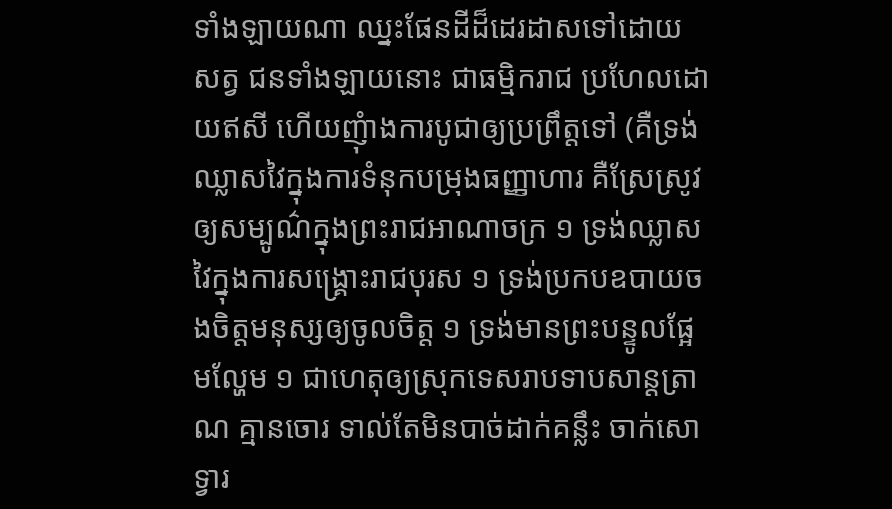ទាំងឡាយណា ឈ្នះផែនដីដ៏ដេរដាសទៅដោយសត្វ ជនទាំងឡាយនោះ ជាធម្មិករាជ ប្រហែលដោយឥសី ហើយញុំាងការបូជាឲ្យប្រព្រឹត្តទៅ (គឺទ្រង់ឈ្លាសវៃក្នុងការទំនុកបម្រុងធញ្ញាហារ គឺស្រែស្រូវ ឲ្យសម្បូណ៌ក្នុងព្រះរាជអាណាចក្រ ១ ទ្រង់ឈ្លាសវៃក្នុងការសង្គ្រោះរាជបុរស ១ ទ្រង់ប្រកបឧបាយចងចិត្តមនុស្សឲ្យចូលចិត្ត ១ ទ្រង់មានព្រះបន្ទូលផ្អែមល្ហែម ១ ជាហេតុឲ្យស្រុកទេសរាបទាបសាន្ដត្រាណ គ្មានចោរ ទាល់តែមិនបាច់ដាក់គន្លឹះ ចាក់សោទ្វារ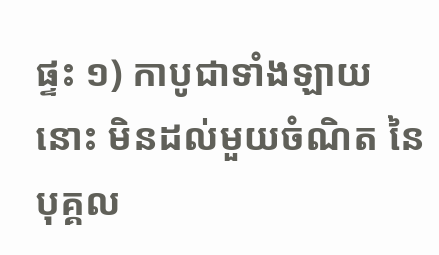ផ្ទះ ១) កាបូជាទាំងឡាយនោះ មិនដល់មួយចំណិត នៃបុគ្គល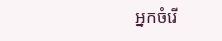អ្នកចំរើ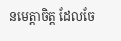នមេត្តាចិត្ត ដែលចែ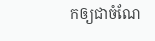កឲ្យជាចំណែ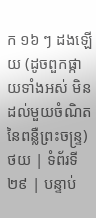ក ១៦ ៗ ដងឡើយ (ដូចពួកផ្កាយទាំងអស់ មិនដល់មួយចំណិតនៃពន្លឺព្រះចន្ទ្រ)
ថយ | ទំព័រទី ២៩ | បន្ទាប់